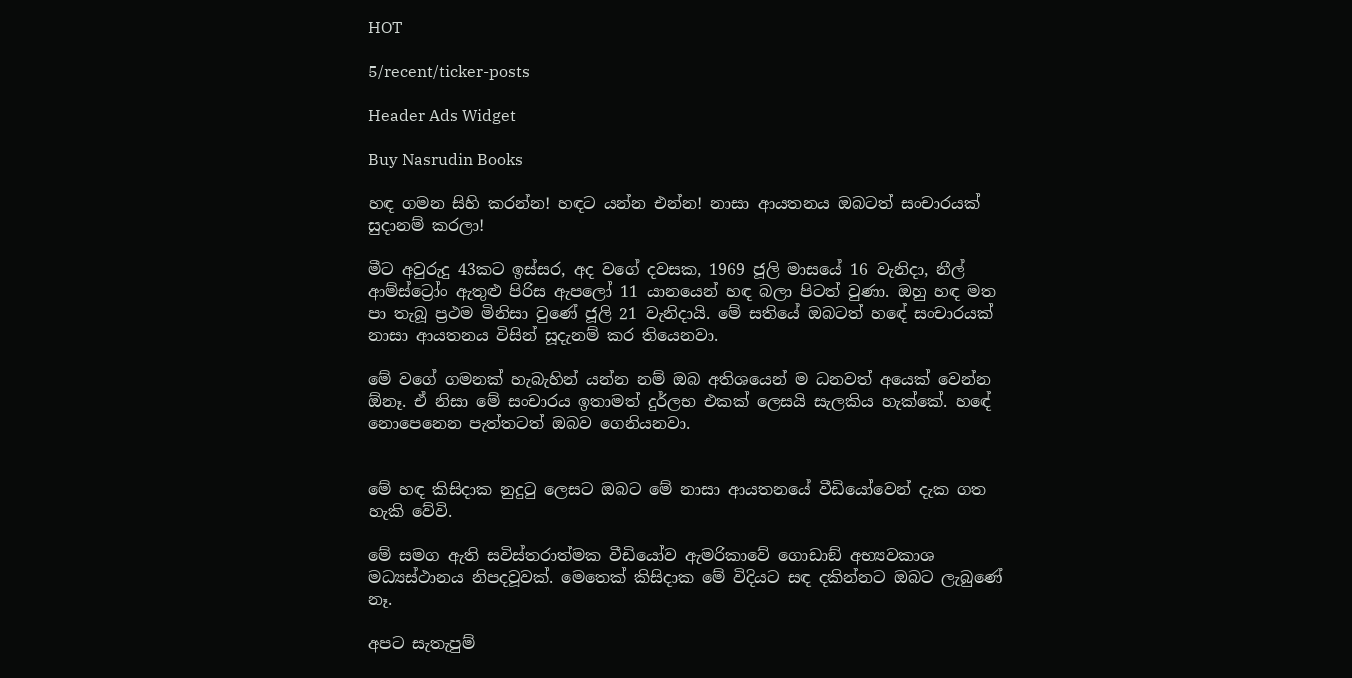HOT

5/recent/ticker-posts

Header Ads Widget

Buy Nasrudin Books

හඳ ගමන සිහි කරන්න! හඳට යන්න එන්න! නාසා ආයතනය ඔබටත් සංචාරයක් සුදානම් කරලා!

මීට අවුරුදු 43කට ඉස්සර, අද වගේ දවසක, 1969 ජූලි මාසයේ 16 වැනිදා, නීල් ආම්ස්ට්‍රෝං ඇතුළු පිරිස ඇපලෝ 11 යානයෙන් හඳ බලා පිටත් වුණා. ඔහු හඳ මත පා තැබූ ප්‍රථම මිනිසා වුණේ ජූලි 21 වැනිදායි. මේ සතියේ ඔබටත් හඳේ සංචාරයක් නාසා ආයතනය විසින් සූදැනම් කර තියෙනවා.

මේ වගේ ගමනක් හැබැහින් යන්න නම් ඔබ අතිශයෙන් ම ධනවත් අයෙක් වෙන්න ඕනෑ. ඒ නිසා මේ සංචාරය ඉතාමත් දුර්ලභ එකක් ලෙසයි සැලකිය හැක්කේ. හඳේ නොපෙනෙන පැත්තටත් ඔබව ගෙනියනවා.


මේ හඳ කිසිදාක නුදුටු ලෙසට ඔබට මේ නාසා ආයතනයේ වීඩියෝවෙන් දැක ගත හැකි වේවි.

මේ සමග ඇති සවිස්තරාත්මක වීඩියෝව ඇමරිකාවේ ගොඩාඞ් අභ්‍යවකාශ මධ්‍යස්ථානය නිපදවූවක්. මෙතෙක් කිසිදාක මේ විදියට සඳ දකින්නට ඔබට ලැබුණේ නෑ.

අපට සැතැපුම්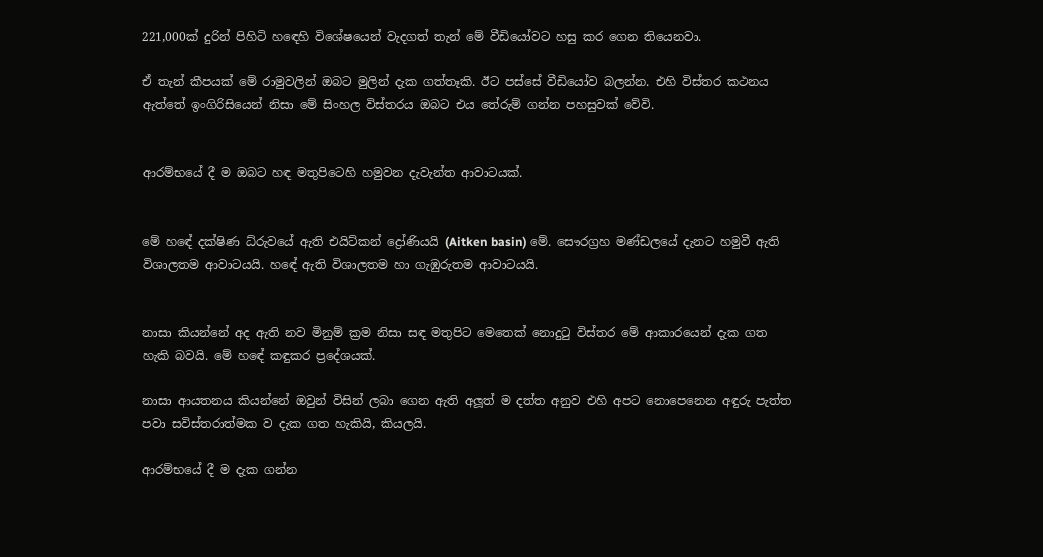221,000ක් දුරින් පිහිටි හඳෙහි විශේෂයෙන් වැදගත් තැන් මේ වීඩියෝවට හසු කර ගෙන තියෙනවා.

ඒ තැන් කීපයක් මේ රාමුවලින් ඔබට මුලින් දැක ගත්තෑකි. ඊට පස්සේ වීඩියෝව බලන්න. එහි විස්තර කථනය ඇත්තේ ඉංගිරිසියෙන් නිසා මේ සිංහල විස්තරය ඔබට එය තේරුම් ගන්න පහසුවක් වේවි.


ආරම්භයේ දී ම ඔබට හඳ මතුපිටෙහි හමුවන දැවැන්ත ආවාටයක්.


මේ හඳේ දක්ෂිණ ධ්රුවයේ ඇති එයිට්කන් ද්‍රෝණියයි (Aitken basin) මේ. සෞරග්‍රහ මණ්ඩලයේ දැනට හමුවී ඇති විශාලතම ආවාටයයි. හඳේ ඇති විශාලතම හා ගැඹුරුතම ආවාටයයි.


නාසා කියන්නේ අද ඇති නව මිනුම් ක්‍රම නිසා සඳ මතුපිට මෙතෙක් නොදුටු විස්තර මේ ආකාරයෙන් දැක ගත හැකි බවයි. මේ හඳේ කඳුකර ප්‍රදේශයක්.

නාසා ආයතනය කියන්නේ ඔවුන් විසින් ලබා ගෙන ඇති අලූත් ම දත්ත අනුව එහි අපට නොපෙනෙන අඳුරු පැත්ත පවා සවිස්තරාත්මක ව දැක ගත හැකියි, කියලයි.

ආරම්භයේ දී ම දැක ගන්න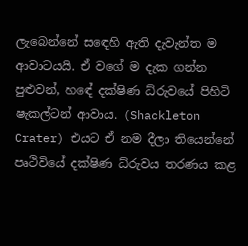ලැබෙන්නේ සඳෙහි ඇති දැවැන්ත ම ආවාටයයි. ඒ වගේ ම දැක ගන්න පුළුවන්, හඳේ දක්ෂිණ ධ්රුවයේ පිහිටි ෂැකල්ටන් ආවාය. (Shackleton Crater) එයට ඒ නම දීලා තියෙන්නේ පෘථිවියේ දක්ෂිණ ධ්රුවය තරණය කළ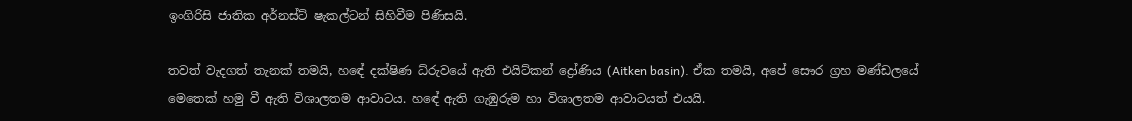ඉංගිරිසි ජාතික අර්නස්ට් ෂැකල්ටන් සිහිවීම පිණිසයි.

තවත් වැදගත් තැනක් තමයි, හඳේ දක්ෂිණ ධ්රුවයේ ඇති එයිට්කන් ද්‍රෝණිය (Aitken basin). ඒක තමයි, අපේ සෞර ග්‍රහ මණ්ඩලයේ මෙතෙක් හමු වී ඇති විශාලතම ආවාටය. හඳේ ඇති ගැඹුරුම හා විශාලතම ආවාටයත් එයයි.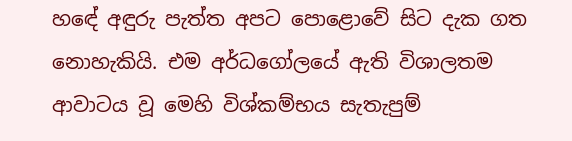හඳේ අඳුරු පැත්ත අපට පොළොවේ සිට දැක ගත නොහැකියි. එම අර්ධගෝලයේ ඇති විශාලතම ආවාටය වූ මෙහි විශ්කම්භය සැතැපුම්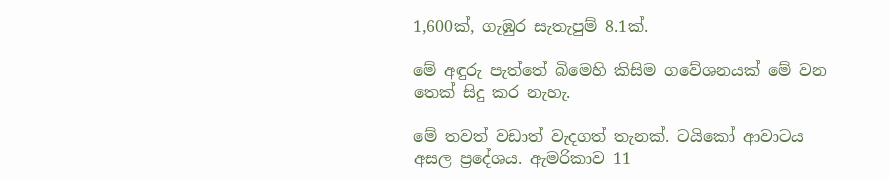1,600ක්, ගැඹුර සැතැපුම් 8.1ක්.

මේ අඳුරු පැත්තේ බිමෙහි කිසිම ගවේශනයක් මේ වන තෙක් සිදු කර නැහැ.

මේ තවත් වඩාත් වැදගත් තැනක්. ටයිකෝ ආවාටය අසල ප්‍රදේශය. ඇමරිකාව 11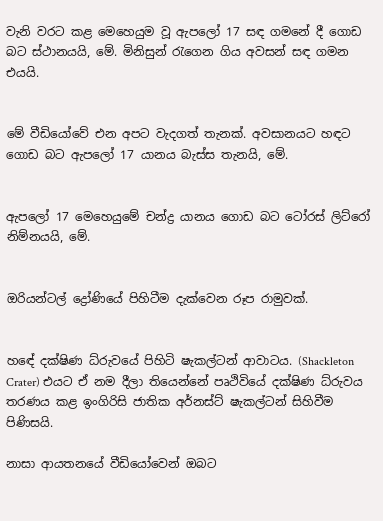වැනි වරට කළ මෙහෙයුම වූ ඇපලෝ 17 සඳ ගමනේ දී ගොඩ බට ස්ථානයයි, මේ. මිනිසුන් රැගෙන ගිය අවසන් සඳ ගමන එයයි.


මේ වීඩියෝවේ එන අපට වැදගත් තැනක්. අවසානයට හඳට ගොඩ බට ඇපලෝ 17 යානය බැස්ස තැනයි, මේ.


ඇපලෝ 17 මෙහෙයුමේ චන්ද්‍ර යානය ගොඩ බට ටෝරස් ලිට්රෝ නිම්නයයි, මේ.


ඔරියන්ටල් ද්‍රෝණියේ පිහිටීම දැක්වෙන රූප රාමුවක්.


හඳේ දක්ෂිණ ධ්රුවයේ පිහිටි ෂැකල්ටන් ආවාටය. (Shackleton Crater) එයට ඒ නම දීලා තියෙන්නේ පෘථිවියේ දක්ෂිණ ධ්රුවය තරණය කළ ඉංගිරිසි ජාතික අර්නස්ට් ෂැකල්ටන් සිහිවීම පිණිසයි.

නාසා ආයතනයේ වීඩියෝවෙන් ඔබට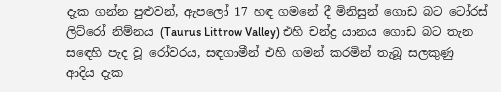දැක ගන්න පුළුවන්, ඇපලෝ 17 හඳ ගමනේ දී මිනිසුන් ගොඩ බට ටෝරස් ලිට්රෝ නිම්නය (Taurus Littrow Valley) එහි චන්ද්‍ර යානය ගොඩ බට තැන සඳෙහි පැද වූ රෝවරය, සඳගාමීන් එහි ගමන් කරමින් තැබූ සලකුණු ආදිය දැක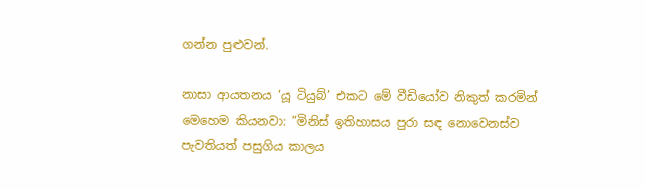ගන්න පුළුවන්.

නාසා ආයතනය ‘යූ ටියුබ්’ එකට මේ වීඩියෝව නිකුත් කරමින් මෙහෙම කියනවා: ”මිනිස් ඉතිහාසය පුරා සඳ නොවෙනස්ව පැවතියත් පසුගිය කාලය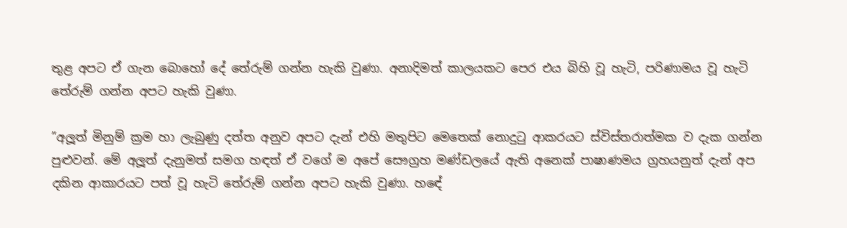තුළ අපට ඒ ගැන බොහෝ දේ තේරුම් ගන්න හැකි වුණා. අනාදිමත් කාලයකට පෙර එය බිහි වූ හැටි, පරිණාමය වූ හැටි තේරුම් ගන්න අපට හැකි වුණා.

”අලූත් මිනුම් ක්‍රම හා ලැබුණු දත්ත අනුව අපට දැන් එහි මතුපිට මෙතෙක් නොදුටු ආකරයට ස්විස්තරාත්මක ව දැක ගන්න පුළුවන්. මේ අලූත් දැනුමත් සමග හඳත් ඒ වගේ ම අපේ සෞග්‍රහ මණ්ඩලයේ ඇති අනෙක් පාෂාණමය ග්‍රහයනුත් දැන් අප දකින ආකාරයට පත් වූ හැටි තේරුම් ගන්න අපට හැකි වුණා. හඳේ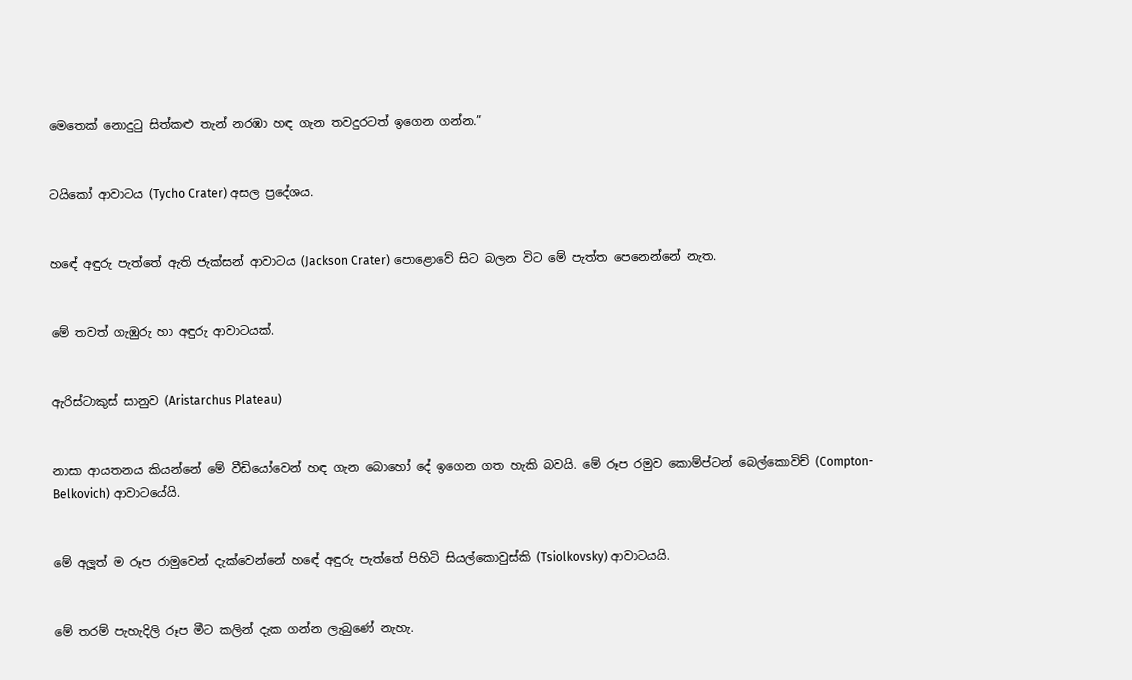මෙතෙක් නොදුටු සිත්කළු තැන් නරඹා හඳ ගැන තවදුරටත් ඉගෙන ගන්න.”


ටයිකෝ ආවාටය (Tycho Crater) අසල ප්‍රදේශය.


හඳේ අඳුරු පැත්තේ ඇති ජැක්සන් ආවාටය (Jackson Crater) පොළොවේ සිට බලන විට මේ පැත්ත පෙනෙන්නේ නැත.


මේ තවත් ගැඹුරු හා අඳුරු ආවාටයක්.


ඇරිස්ටාකුස් සානුව (Aristarchus Plateau)


නාසා ආයතනය කියන්නේ මේ වීඩියෝවෙන් හඳ ගැන බොහෝ දේ ඉගෙන ගත හැකි බවයි. මේ රූප රමුව කොම්ප්ටන් බෙල්කොවිච් (Compton-Belkovich) ආවාටයේයි.


මේ අලූත් ම රූප රාමුවෙන් දැක්වෙන්නේ හඳේ අඳුරු පැත්තේ පිහිටි සියල්කොවුස්කි (Tsiolkovsky) ආවාටයයි.


මේ තරම් පැහැදිලි රූප මීට කලින් දැක ගන්න ලැබුණේ නැහැ.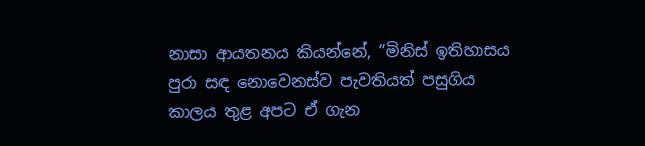නාසා ආයතනය කියන්නේ, ”මිනිස් ඉතිහාසය පුරා සඳ නොවෙනස්ව පැවතියත් පසුගිය කාලය තුළ අපට ඒ ගැන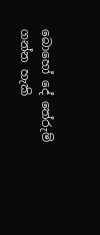බොහෝ දේ තේරුම් ගන්න හැකි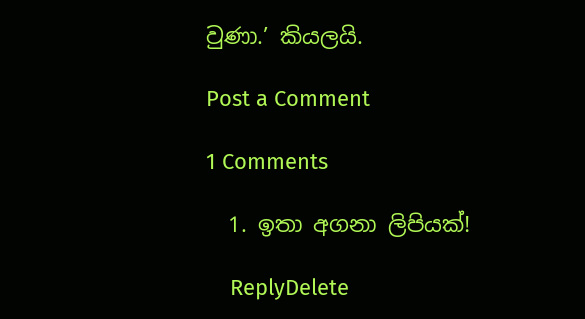වුණා.’ කියලයි.

Post a Comment

1 Comments

  1. ඉතා අගනා ලිපියක්!

    ReplyDelete